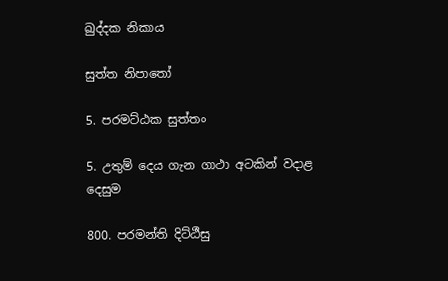ඛුද්දක නිකාය

සුත්ත නිපාතෝ

5. පරමට්ඨක සුත්තං

5. උතුම් දෙය ගැන ගාථා අටකින් වදාළ දෙසුම

800. පරමන්ති දිට්ඨීසු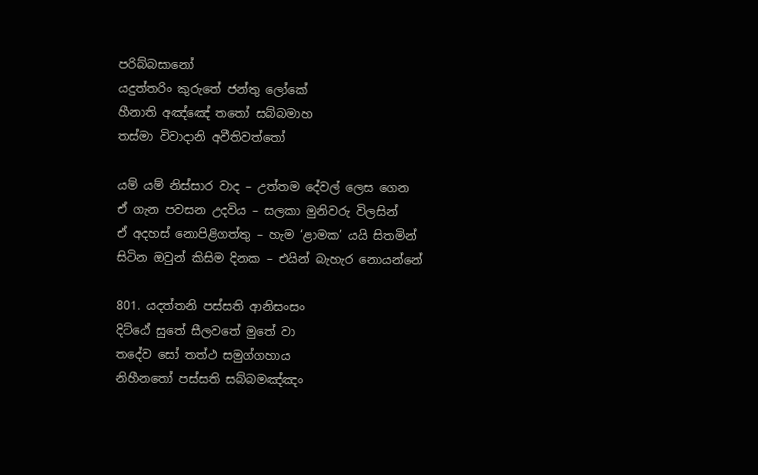පරිබ්බසානෝ
යදුත්තරිං කුරුතේ ජන්තු ලෝකේ
හීනාති අඤ්ඤේ තතෝ සබ්බමාහ
තස්මා විවාදානි අවීතිවත්තෝ

යම් යම් නිස්සාර වාද – උත්තම දේවල් ලෙස ගෙන
ඒ ගැන පවසන උදවිය – සලකා මුනිවරු විලසින්
ඒ අදහස් නොපිළිගත්තු – හැම ‘ළාමක’ යයි සිතමින්
සිටින ඔවුන් කිසිම දිනක – එයින් බැහැර නොයන්නේ

801. යදත්තනි පස්සති ආනිසංසං
දිට්ඨේ සුතේ සීලවතේ මුතේ වා
තදේව සෝ තත්ථ සමුග්ගහාය
නිහීනතෝ පස්සති සබ්බමඤ්ඤං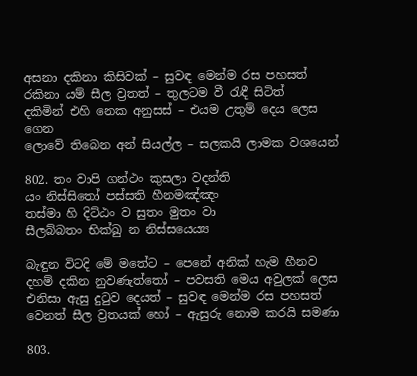අසනා දකිනා කිසිවක් – සුවඳ මෙන්ම රස පහසත්
රකිනා යම් සීල ව්‍රතත් – තුලටම වී රැඳී සිටිත්
දකිමින් එහි නෙක අනුසස් – එයම උතුම් දෙය ලෙස ගෙන
ලොවේ තිබෙන අන් සියල්ල – සලකයි ලාමක වශයෙන්

802. තං වාපි ගන්ථං කුසලා වදන්ති
යං නිස්සිතෝ පස්සති හීනමඤ්ඤං
තස්මා හි දිට්ඨං ව සුතං මුතං වා
සීලබ්බතං භික්ඛු න නිස්සයෙය්‍ය

බැඳුන විටදි මේ මතේට – පෙනේ අනික් හැම හීනව
දහම් දකින නුවණැත්තෝ – පවසති මෙය අවුලක් ලෙස
එනිසා ඇසු දුටුව දෙයත් – සුවඳ මෙන්ම රස පහසත්
වෙනත් සීල ව්‍රතයක් හෝ – ඇසුරු නොම කරයි සමණා

803.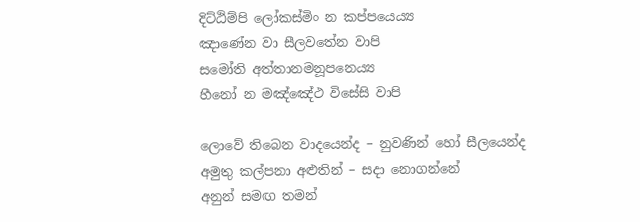දිට්ඨිම්පි ලෝකස්මිං න කප්පයෙය්‍ය
ඤාණේන වා සීලවතේන වාපි
සමෝති අත්තානමනූපනෙය්‍ය
හීනෝ න මඤ්ඤේථ විසේසි වාපි

ලොවේ තිබෙන වාදයෙන්ද – නුවණින් හෝ සීලයෙන්ද
අමුතු කල්පනා අළුතින් – සදා නොගන්නේ
අනුන් සමඟ තමන්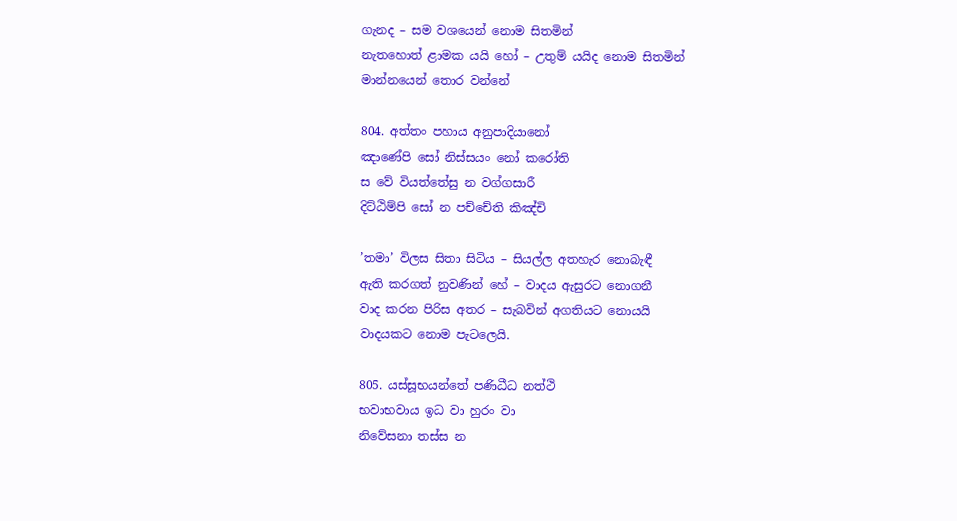ගැනද – සම වශයෙන් නොම සිතමින්
නැතහොත් ළාමක යයි හෝ – උතුම් යයිද නොම සිතමින්
මාන්නයෙන් තොර වන්නේ

804. අත්තං පහාය අනුපාදියානෝ
ඤාණේපි සෝ නිස්සයං නෝ කරෝති
ස වේ වියත්තේසු න වග්ගසාරී
දිට්ඨිම්පි සෝ න පච්චේති කිඤ්චි

’තමා’ විලස සිතා සිටිය – සියල්ල අතහැර නොබැඳී
ඇති කරගත් නුවණින් හේ – වාදය ඇසුරට නොගනී
වාද කරන පිරිස අතර – සැබවින් අගතියට නොයයි
වාදයකට නොම පැටලෙයි.

805. යස්සූභයන්තේ පණිධීධ නත්ථි
භවාභවාය ඉධ වා හුරං වා
නිවේසනා තස්ස න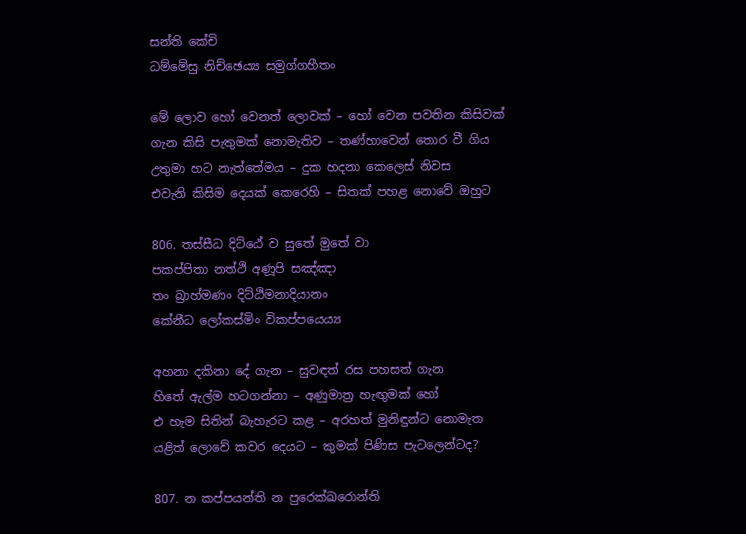සන්ති කේචි
ධම්මේසු නිච්ඡෙය්‍ය සමුග්ගහීතං

මේ ලොව හෝ වෙනත් ලොවක් – හෝ වෙන පවතින කිසිවක්
ගැන කිසි පැතුමක් නොමැතිව – තණ්හාවෙන් තොර වී ගිය
උතුමා හට නැත්තේමය – දුක හදනා කෙලෙස් නිවස
එවැනි කිසිම දෙයක් කෙරෙහි – සිතක් පහළ නොවේ ඔහුට

806. තස්සීධ දිට්ඨේ ව සුතේ මුතේ වා
පකප්පිතා නත්ථි අණූපි සඤ්ඤා
තං බ්‍රාහ්මණං දිට්ඨිමනාදියානං
කේනීධ ලෝකස්මිං විකප්පයෙය්‍ය

අහනා දකිනා දේ ගැන – සුවඳත් රස පහසත් ගැන
හිතේ ඇල්ම හටගන්නා – අණුමාත්‍ර හැඟුමක් හෝ
එ හැම සිතින් බැහැරට කළ – අරහත් මුනිඳුන්ට නොමැත
යළිත් ලොවේ කවර දෙයට – කුමක් පිණිස පැටලෙන්ටද?

807. න කප්පයන්ති න පුරෙක්ඛරොන්ති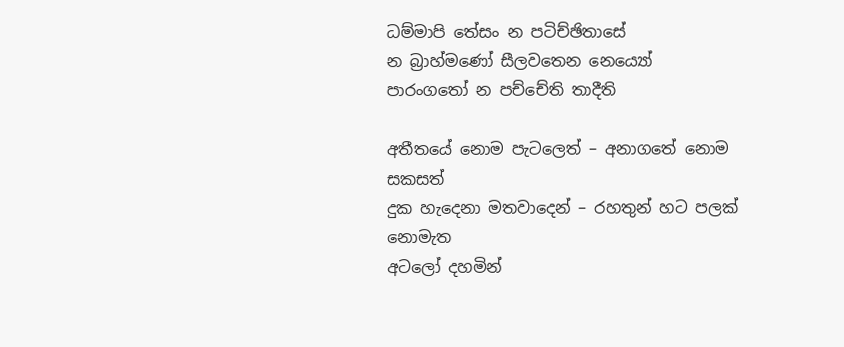ධම්මාපි තේසං න පටිච්ඡිතාසේ
න බ්‍රාහ්මණෝ සීලවතෙන නෙය්‍යෝ
පාරංගතෝ න පච්චේති තාදීති

අතීතයේ නොම පැටලෙත් – අනාගතේ නොම සකසත්
දුක හැදෙනා මතවාදෙන් – රහතුන් හට පලක් නොමැත
අටලෝ දහමින්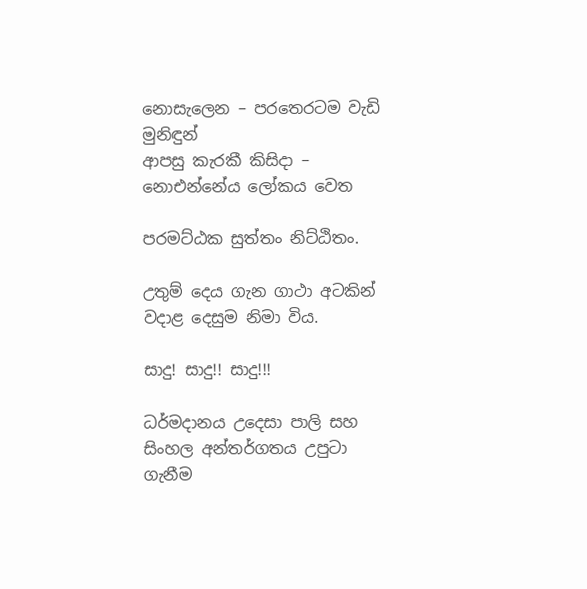නොසැලෙන – පරතෙරටම වැඩි මුනිඳුන්
ආපසු කැරකී කිසිදා – නොඑන්නේය ලෝකය වෙත

පරමට්ඨක සුත්තං නිට්ඨිතං.

උතුම් දෙය ගැන ගාථා අටකින් වදාළ දෙසුම නිමා විය.

සාදු! සාදු!! සාදු!!!

ධර්මදානය උදෙසා පාලි සහ සිංහල අන්තර්ගතය උපුටා ගැනීම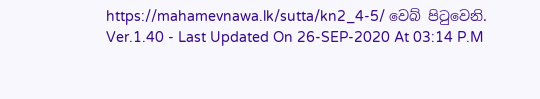https://mahamevnawa.lk/sutta/kn2_4-5/ වෙබ් පිටුවෙනි.
Ver.1.40 - Last Updated On 26-SEP-2020 At 03:14 P.M